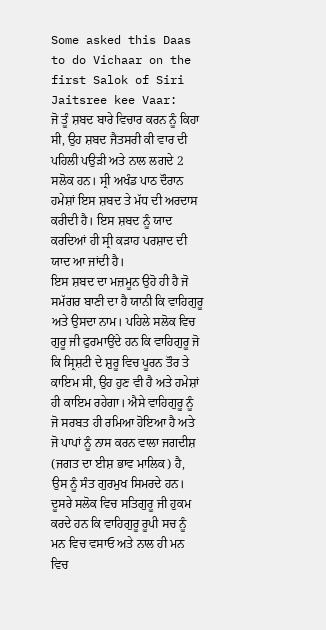Some asked this Daas to do Vichaar on the first Salok of Siri Jaitsree kee Vaar:
ਜੋ ਤੂੰ ਸ਼ਬਦ ਬਾਰੇ ਵਿਚਾਰ ਕਰਨ ਨੂੰ ਕਿਹਾ ਸੀ, ਉਹ ਸ਼ਬਦ ਜੈਤਸਰੀ ਕੀ ਵਾਰ ਦੀ ਪਹਿਲੀ ਪਉੜੀ ਅਤੇ ਨਾਲ ਲਗਦੇ 2 ਸਲੋਕ ਹਨ। ਸ੍ਰੀ ਅਖੰਡ ਪਾਠ ਦੌਰਾਨ ਹਮੇਸ਼ਾਂ ਇਸ ਸ਼ਬਦ ਤੇ ਮੱਧ ਦੀ ਅਰਦਾਸ ਕਰੀਦੀ ਹੈ। ਇਸ ਸ਼ਬਦ ਨੂੰ ਯਾਦ ਕਰਦਿਆਂ ਹੀ ਸ੍ਰੀ ਕੜਾਹ ਪਰਸ਼ਾਦ ਦੀ ਯਾਦ ਆ ਜਾਂਦੀ ਹੈ।
ਇਸ ਸ਼ਬਦ ਦਾ ਮਜ਼ਮੂਨ ਉਹੋ ਹੀ ਹੈ ਜੋ ਸਮੱਗਰ ਬਾਣੀ ਦਾ ਹੈ ਯਾਨੀ ਕਿ ਵਾਹਿਗੁਰੂ ਅਤੇ ਉਸਦਾ ਨਾਮ। ਪਹਿਲੇ ਸਲੋਕ ਵਿਚ ਗੁਰੂ ਜੀ ਫੁਰਮਾਉਂਦੇ ਹਨ ਕਿ ਵਾਹਿਗੁਰੂ ਜੋ ਕਿ ਸ੍ਰਿਸ਼ਟੀ ਦੇ ਸ਼ੁਰੂ ਵਿਚ ਪੂਰਨ ਤੌਰ ਤੇ ਕਾਇਮ ਸੀ, ਉਹ ਹੁਣ ਵੀ ਹੈ ਅਤੇ ਹਮੇਸ਼ਾਂ ਹੀ ਕਾਇਮ ਰਹੇਗਾ। ਐਸੇ ਵਾਹਿਗੁਰੂ ਨੂੰ ਜੋ ਸਰਬਤ ਹੀ ਰਮਿਆ ਹੋਇਆ ਹੈ ਅਤੇ ਜੋ ਪਾਪਾਂ ਨੂੰ ਨਾਸ ਕਰਨ ਵਾਲਾ ਜਗਦੀਸ਼ (ਜਗਤ ਦਾ ਈਸ਼ ਭਾਵ ਮਾਲਿਕ) ਹੈ, ਉਸ ਨੂੰ ਸੰਤ ਗੁਰਮੁਖ ਸਿਮਰਦੇ ਹਨ।
ਦੂਸਰੇ ਸਲੋਕ ਵਿਚ ਸਤਿਗੁਰੂ ਜੀ ਹੁਕਮ ਕਰਦੇ ਹਨ ਕਿ ਵਾਹਿਗੁਰੂ ਰੂਪੀ ਸਚ ਨੂੰ ਮਨ ਵਿਚ ਵਸਾਓ ਅਤੇ ਨਾਲ ਹੀ ਮਨ ਵਿਚ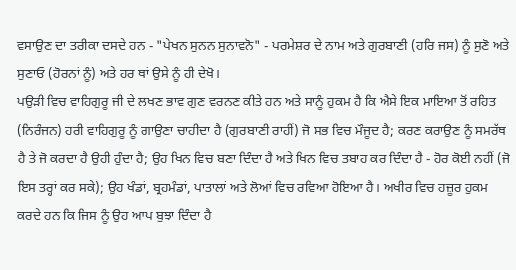ਵਸਾਉਣ ਦਾ ਤਰੀਕਾ ਦਸਦੇ ਹਨ - "ਪੇਖਨ ਸੁਨਨ ਸੁਨਾਵਨੋ" - ਪਰਮੇਸ਼ਰ ਦੇ ਨਾਮ ਅਤੇ ਗੁਰਬਾਣੀ (ਹਰਿ ਜਸ) ਨੂੰ ਸੁਣੋ ਅਤੇ ਸੁਣਾਓ (ਹੋਰਨਾਂ ਨੂੰ) ਅਤੇ ਹਰ ਥਾਂ ਉਸੇ ਨੂੰ ਹੀ ਦੇਖੋ।
ਪਉੜੀ ਵਿਚ ਵਾਹਿਗੁਰੂ ਜੀ ਦੇ ਲਖਣ ਭਾਵ ਗੁਣ ਵਰਨਣ ਕੀਤੇ ਹਨ ਅਤੇ ਸਾਨੂੰ ਹੁਕਮ ਹੈ ਕਿ ਐਸੇ ਇਕ ਮਾਇਆ ਤੋਂ ਰਹਿਤ (ਨਿਰੰਜਨ) ਹਰੀ ਵਾਹਿਗੁਰੂ ਨੂੰ ਗਾਉਣਾ ਚਾਹੀਦਾ ਹੈ (ਗੁਰਬਾਣੀ ਰਾਹੀਂ) ਜੋ ਸਭ ਵਿਚ ਮੌਜੂਦ ਹੈ; ਕਰਣ ਕਰਾਉਣ ਨੂੰ ਸਮਰੱਥ ਹੈ ਤੇ ਜੋ ਕਰਦਾ ਹੈ ਉਹੀ ਹੁੰਦਾ ਹੈ; ਉਹ ਖਿਨ ਵਿਚ ਬਣਾ ਦਿੰਦਾ ਹੈ ਅਤੇ ਖਿਨ ਵਿਚ ਤਬਾਹ ਕਰ ਦਿੰਦਾ ਹੈ - ਹੋਰ ਕੋਈ ਨਹੀਂ (ਜੋ ਇਸ ਤਰ੍ਹਾਂ ਕਰ ਸਕੇ); ਉਹ ਖੰਡਾਂ, ਬ੍ਰਹਮੰਡਾਂ, ਪਾਤਾਲਾਂ ਅਤੇ ਲੋਆਂ ਵਿਚ ਰਵਿਆ ਹੋਇਆ ਹੈ। ਅਖੀਰ ਵਿਚ ਹਜ਼ੂਰ ਹੁਕਮ ਕਰਦੇ ਹਨ ਕਿ ਜਿਸ ਨੂੰ ਉਹ ਆਪ ਬੁਝਾ ਦਿੰਦਾ ਹੈ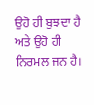ਉਹੋ ਹੀ ਬੁਝਦਾ ਹੈ ਅਤੇ ਉਹੋ ਹੀ ਨਿਰਮਲ ਜਨ ਹੈ।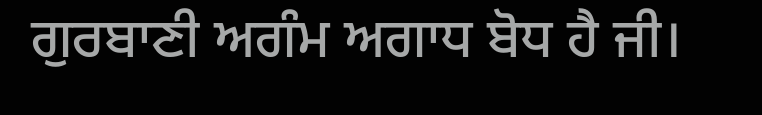ਗੁਰਬਾਣੀ ਅਗੰਮ ਅਗਾਧ ਬੋਧ ਹੈ ਜੀ।